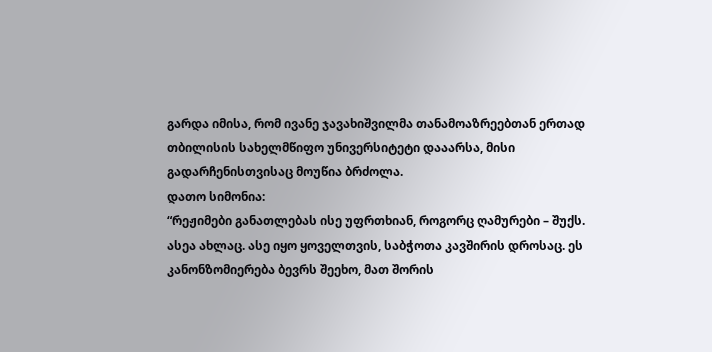გარდა იმისა, რომ ივანე ჯავახიშვილმა თანამოაზრეებთან ერთად თბილისის სახელმწიფო უნივერსიტეტი დააარსა, მისი გადარჩენისთვისაც მოუწია ბრძოლა.
დათო სიმონია:
“რეჟიმები განათლებას ისე უფრთხიან, როგორც ღამურები – შუქს. ასეა ახლაც. ასე იყო ყოველთვის, საბჭოთა კავშირის დროსაც. ეს კანონზომიერება ბევრს შეეხო, მათ შორის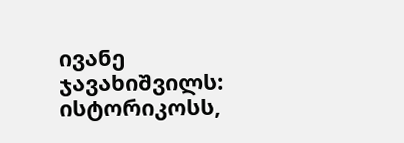ივანე ჯავახიშვილს: ისტორიკოსს,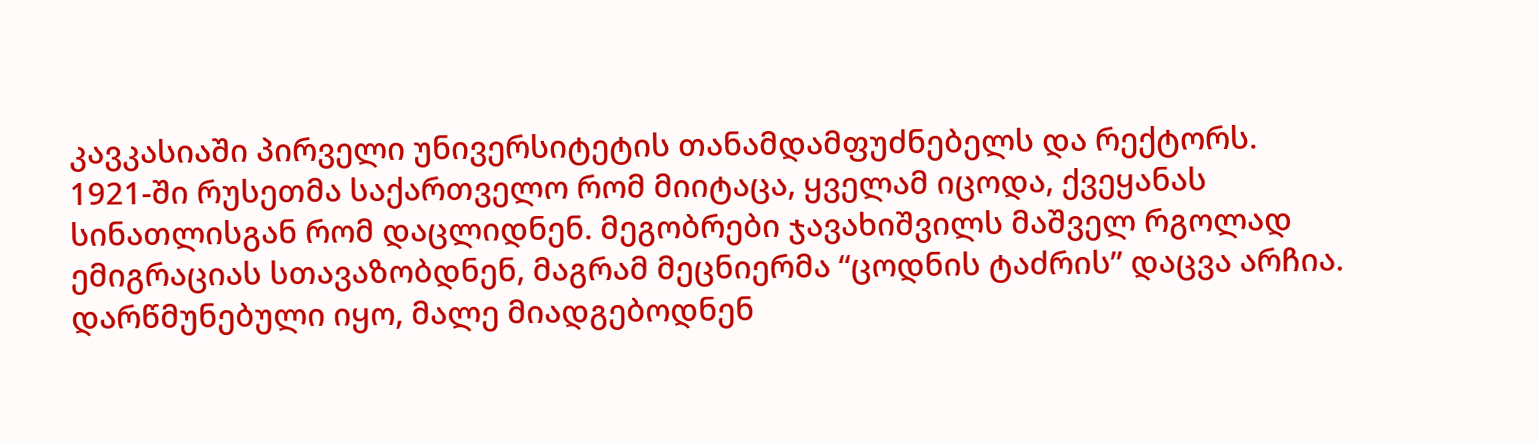კავკასიაში პირველი უნივერსიტეტის თანამდამფუძნებელს და რექტორს.
1921-ში რუსეთმა საქართველო რომ მიიტაცა, ყველამ იცოდა, ქვეყანას სინათლისგან რომ დაცლიდნენ. მეგობრები ჯავახიშვილს მაშველ რგოლად ემიგრაციას სთავაზობდნენ, მაგრამ მეცნიერმა “ცოდნის ტაძრის” დაცვა არჩია. დარწმუნებული იყო, მალე მიადგებოდნენ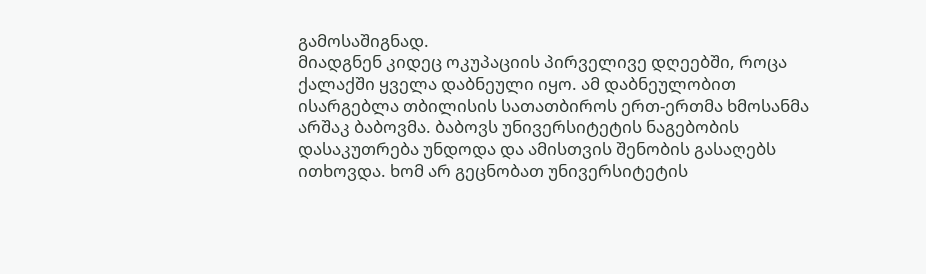გამოსაშიგნად.
მიადგნენ კიდეც ოკუპაციის პირველივე დღეებში, როცა ქალაქში ყველა დაბნეული იყო. ამ დაბნეულობით ისარგებლა თბილისის სათათბიროს ერთ-ერთმა ხმოსანმა არშაკ ბაბოვმა. ბაბოვს უნივერსიტეტის ნაგებობის დასაკუთრება უნდოდა და ამისთვის შენობის გასაღებს ითხოვდა. ხომ არ გეცნობათ უნივერსიტეტის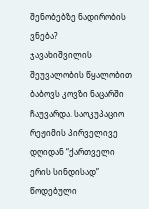შენობებზე ნადირობის ვნება?
ჯავახიშვილის შეუვალობის წყალობით ბაბოვს კოვზი ნაცარში ჩაუვარდა. საოკუპაციო რეჟიმის პირველივე დღიდან “ქართველი ერის სინდისად” წოდებული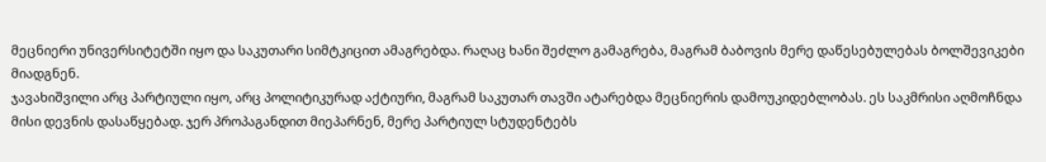მეცნიერი უნივერსიტეტში იყო და საკუთარი სიმტკიცით ამაგრებდა. რაღაც ხანი შეძლო გამაგრება, მაგრამ ბაბოვის მერე დაწესებულებას ბოლშევიკები მიადგნენ.
ჯავახიშვილი არც პარტიული იყო, არც პოლიტიკურად აქტიური, მაგრამ საკუთარ თავში ატარებდა მეცნიერის დამოუკიდებლობას. ეს საკმრისი აღმოჩნდა მისი დევნის დასაწყებად. ჯერ პროპაგანდით მიეპარნენ, მერე პარტიულ სტუდენტებს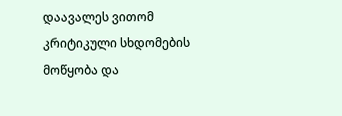დაავალეს ვითომ კრიტიკული სხდომების მოწყობა და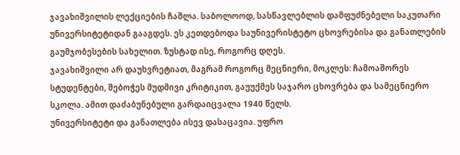ჯავახიშვილის ლექციების ჩაშლა. საბოლოოდ, სასწავლებლის დამფუძნებელი საკუთარი უნივერსიტეტიდან გააგდეს. ეს კეთდებოდა საუნივერისტეტო ცხოვრებისა და განათლების გაუმჯობესების სახელით. ზუსტად ისე, როგორც დღეს.
ჯავახიშვილი არ დაუხვრეტიათ, მაგრამ როგორც მეცნიერი, მოკლეს: ჩამოაშორეს სტუდენტები, შებოჭეს მუდმივი კრიტიკით, გაუუქმეს საჯარო ცხოვრება და სამეცნიერო სკოლა. ამით დაძაბუნებული გარდაიცვალა 1940 წელს.
უნივერსიტეტი და განათლება ისევ დასაცავია. უფრო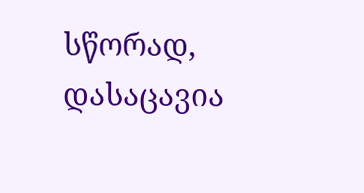სწორად, დასაცავია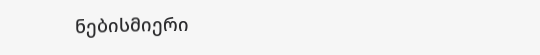ნებისმიერი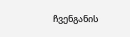ჩვენგანის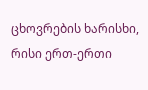ცხოვრების ხარისხი, რისი ერთ-ერთი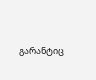გარანტიც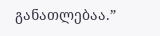განათლებაა.”